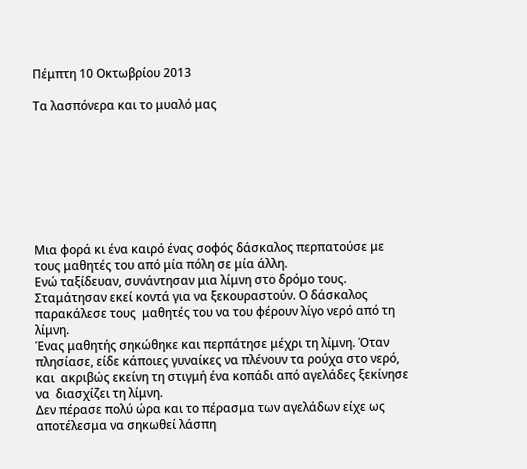Πέμπτη 10 Οκτωβρίου 2013

Τα λασπόνερα και το μυαλό μας








Μια φορά κι ένα καιρό ένας σοφός δάσκαλος περπατούσε με τους μαθητές του από μία πόλη σε μία άλλη.
Ενώ ταξίδευαν, συνάντησαν μια λίμνη στο δρόμο τους. Σταμάτησαν εκεί κοντά για να ξεκουραστούν. Ο δάσκαλος παρακάλεσε τους  μαθητές του να του φέρουν λίγο νερό από τη λίμνη.
Ένας μαθητής σηκώθηκε και περπάτησε μέχρι τη λίμνη. Όταν πλησίασε, είδε κάποιες γυναίκες να πλένουν τα ρούχα στο νερό, και  ακριβώς εκείνη τη στιγμή ένα κοπάδι από αγελάδες ξεκίνησε να  διασχίζει τη λίμνη.
Δεν πέρασε πολύ ώρα και το πέρασμα των αγελάδων είχε ως αποτέλεσμα να σηκωθεί λάσπη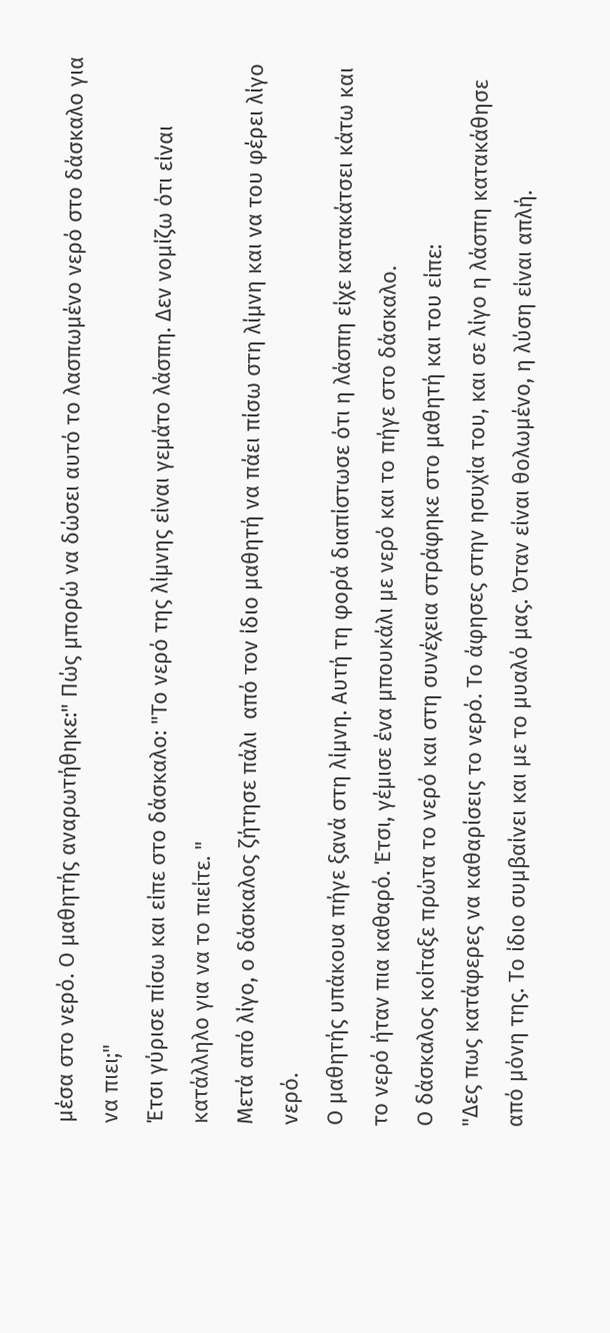μέσα στο νερό. Ο μαθητής αναρωτήθηκε:" Πώς μπορώ να δώσει αυτό το λασπωμένο νερό στο δάσκαλο για να πιει;"
Έτσι γύρισε πίσω και είπε στο δάσκαλο: "Το νερό της λίμνης είναι γεμάτο λάσπη. Δεν νομίζω ότι είναι κατάλληλο για να το πιείτε. "
Μετά από λίγο, ο δάσκαλος ζήτησε πάλι  από τον ίδιο μαθητή να πάει πίσω στη λίμνη και να του φέρει λίγο νερό.
Ο μαθητής υπάκουα πήγε ξανά στη λίμνη. Αυτή τη φορά διαπίστωσε ότι η λάσπη είχε κατακάτσει κάτω και το νερό ήταν πια καθαρό. Έτσι, γέμισε ένα μπουκάλι με νερό και το πήγε στο δάσκαλο.
Ο δάσκαλος κοίταξε πρώτα το νερό και στη συνέχεια στράφηκε στο μαθητή και του είπε:
"Δες πως κατάφερες να καθαρίσεις το νερό. Το άφησες στην ησυχία του, και σε λίγο η λάσπη κατακάθησε από μόνη της. Το ίδιο συμβαίνει και με το μυαλό μας. Όταν είναι θολωμένο, η λύση είναι απλή.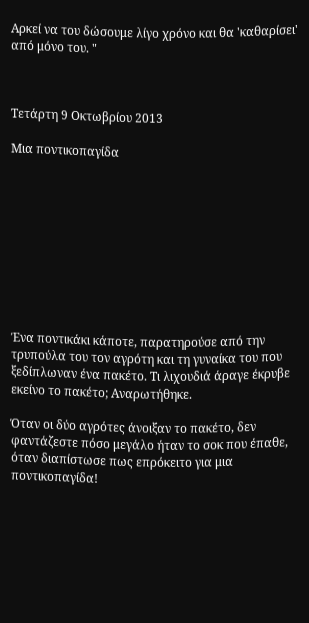Αρκεί να του δώσουμε λίγο χρόνο και θα 'καθαρίσει' από μόνο του. "



Τετάρτη 9 Οκτωβρίου 2013

Μια ποντικοπαγίδα










Ένα ποντικάκι κάποτε, παρατηρούσε από την τρυπούλα του τον αγρότη και τη γυναίκα του που ξεδίπλωναν ένα πακέτο. Τι λιχουδιά άραγε έκρυβε εκείνο το πακέτο; Αναρωτήθηκε.

Όταν οι δύο αγρότες άνοιξαν το πακέτο, δεν φαντάζεστε πόσο μεγάλο ήταν το σοκ που έπαθε, όταν διαπίστωσε πως επρόκειτο για μια ποντικοπαγίδα!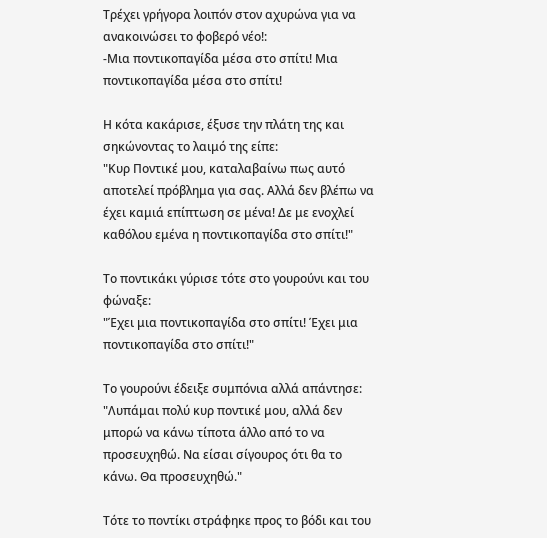Τρέχει γρήγορα λοιπόν στον αχυρώνα για να ανακοινώσει το φοβερό νέο!:
-Μια ποντικοπαγίδα μέσα στο σπίτι! Μια ποντικοπαγίδα μέσα στο σπίτι!

Η κότα κακάρισε, έξυσε την πλάτη της και σηκώνοντας το λαιμό της είπε:
"Κυρ Ποντικέ μου, καταλαβαίνω πως αυτό αποτελεί πρόβλημα για σας. Αλλά δεν βλέπω να έχει καμιά επίπτωση σε μένα! Δε με ενοχλεί καθόλου εμένα η ποντικοπαγίδα στο σπίτι!"

Το ποντικάκι γύρισε τότε στο γουρούνι και του φώναξε:
"Έχει μια ποντικοπαγίδα στο σπίτι! Έχει μια ποντικοπαγίδα στο σπίτι!"

Το γουρούνι έδειξε συμπόνια αλλά απάντησε:
"Λυπάμαι πολύ κυρ ποντικέ μου, αλλά δεν μπορώ να κάνω τίποτα άλλο από το να προσευχηθώ. Να είσαι σίγουρος ότι θα το κάνω. Θα προσευχηθώ."

Τότε το ποντίκι στράφηκε προς το βόδι και του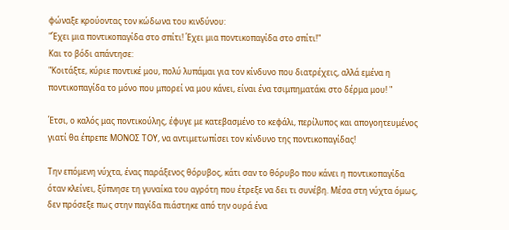φώναξε κρούοντας τον κώδωνα του κινδύνου:
"Έχει μια ποντικοπαγίδα στο σπίτι! Έχει μια ποντικοπαγίδα στο σπίτι!"
Και το βόδι απάντησε:
"Κοιτάξτε, κύριε ποντικέ μου, πολύ λυπάμαι για τον κίνδυνο που διατρέχεις, αλλά εμένα η ποντικοπαγίδα το μόνο που μπορεί να μου κάνει, είναι ένα τσιμπηματάκι στο δέρμα μου! "

Έτσι, ο καλός μας ποντικούλης, έφυγε με κατεβασμένο το κεφάλι, περίλυπος και απογοητευμένος γιατί θα έπρεπε ΜΟΝΟΣ ΤΟΥ, να αντιμετωπίσει τον κίνδυνο της ποντικοπαγίδας!

Την επόμενη νύχτα, ένας παράξενος θόρυβος, κάτι σαν το θόρυβο που κάνει η ποντικοπαγίδα όταν κλείνει, ξύπνησε τη γυναίκα του αγρότη που έτρεξε να δει τι συνέβη. Μέσα στη νύχτα όμως, δεν πρόσεξε πως στην παγίδα πιάστηκε από την ουρά ένα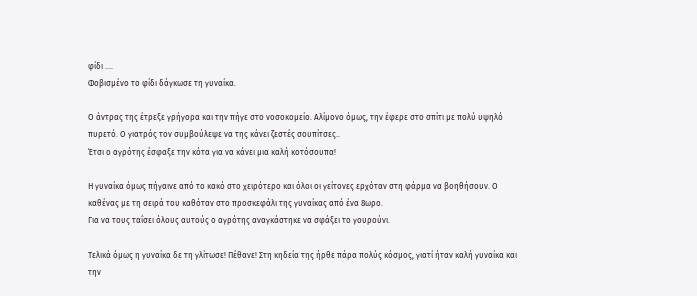φίδι ....
Φοβισμένο το φίδι δάγκωσε τη γυναίκα.

Ο άντρας της έτρεξε γρήγορα και την πήγε στο νοσοκομείο. Αλίμονο όμως, την έφερε στο σπίτι με πολύ υψηλό πυρετό. Ο γιατρός τον συμβούλεψε να της κάνει ζεστές σουπίτσες..
Έτσι ο αγρότης έσφαξε την κότα για να κάνει μια καλή κοτόσουπα!

Η γυναίκα όμως πήγαινε από το κακό στο χειρότερο και όλοι οι γείτονες ερχόταν στη φάρμα να βοηθήσουν. Ο καθένας με τη σειρά του καθόταν στο προσκεφάλι της γυναίκας από ένα 8ωρο.
Για να τους ταΐσει όλους αυτούς ο αγρότης αναγκάστηκε να σφάξει το γουρούνι.

Τελικά όμως η γυναίκα δε τη γλίτωσε! Πέθανε! Στη κηδεία της ήρθε πάρα πολύς κόσμος, γιατί ήταν καλή γυναίκα και την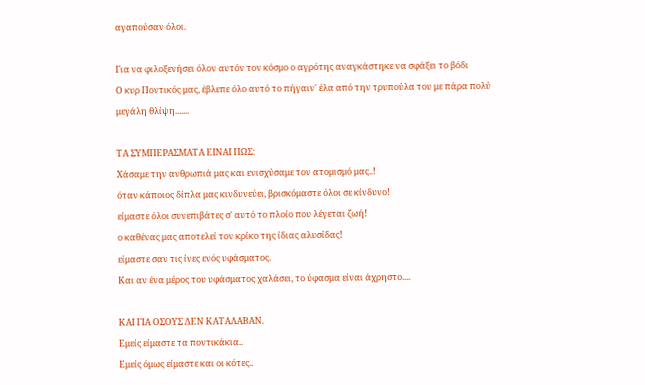αγαπούσαν όλοι.

Για να φιλοξενήσει όλον αυτόν τον κόσμο ο αγρότης αναγκάστηκε να σφάξει το βόδι
Ο κυρ Ποντικός μας, έβλεπε όλο αυτό το πήγαιν' έλα από την τρυπούλα του με πάρα πολύ μεγάλη θλίψη.......

ΤΑ ΣΥΜΠΕΡΑΣΜΑΤΑ ΕΙΝΑΙ ΠΩΣ:
Χάσαμε την ανθρωπιά μας και ενισχύσαμε τον ατομισμό μας..!
όταν κάποιος δίπλα μας κινδυνεύει, βρισκόμαστε όλοι σε κίνδυνο!
είμαστε όλοι συνεπιβάτες σ' αυτό το πλοίο που λέγεται ζωή!
ο καθένας μας αποτελεί τον κρίκο της ίδιας αλυσίδας!
είμαστε σαν τις ίνες ενός υφάσματος.
Και αν ένα μέρος του υφάσματος χαλάσει, το ύφασμα είναι άχρηστο....

ΚΑΙ ΓΙΑ ΟΣΟΥΣ ΔΕΝ ΚΑΤΑΛΑΒΑΝ.
Εμείς είμαστε τα ποντικάκια..
Εμείς όμως είμαστε και οι κότες..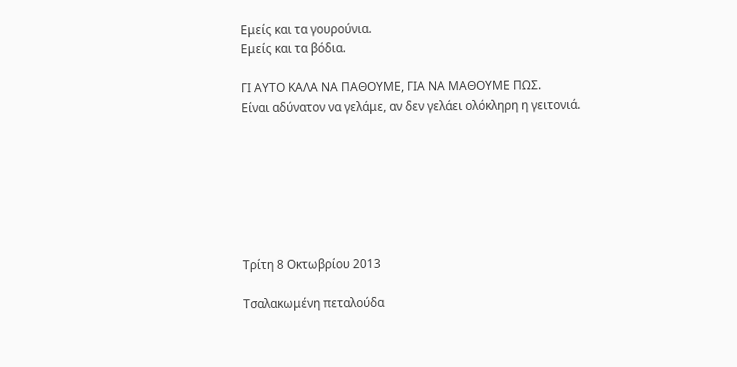Εμείς και τα γουρούνια.
Εμείς και τα βόδια.

ΓΙ ΑΥΤΟ ΚΑΛΑ ΝΑ ΠΑΘΟΥΜΕ, ΓΙΑ ΝΑ ΜΑΘΟΥΜΕ ΠΩΣ.
Είναι αδύνατον να γελάμε, αν δεν γελάει ολόκληρη η γειτονιά.







Τρίτη 8 Οκτωβρίου 2013

Τσαλακωμένη πεταλούδα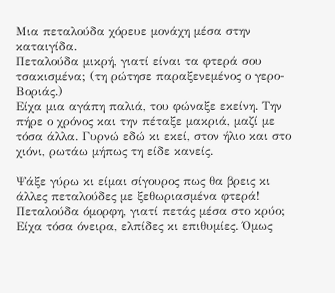Μια πεταλούδα χόρευε μονάχη μέσα στην καταιγίδα.
Πεταλούδα μικρή, γιατί είναι τα φτερά σου τσακισμένα; (τη ρώτησε παραξενεμένος ο γερο-Βοριάς.)
Είχα μια αγάπη παλιά, του φώναξε εκείνη. Την πήρε ο χρόνος και την πέταξε μακριά, μαζί με τόσα άλλα. Γυρνώ εδώ κι εκεί, στον ήλιο και στο χιόνι, ρωτάω μήπως τη είδε κανείς.

Ψάξε γύρω κι είμαι σίγουρος πως θα βρεις κι άλλες πεταλούδες με ξεθωριασμένα φτερά!
Πεταλούδα όμορφη, γιατί πετάς μέσα στο κρύο;
Είχα τόσα όνειρα, ελπίδες κι επιθυμίες. Όμως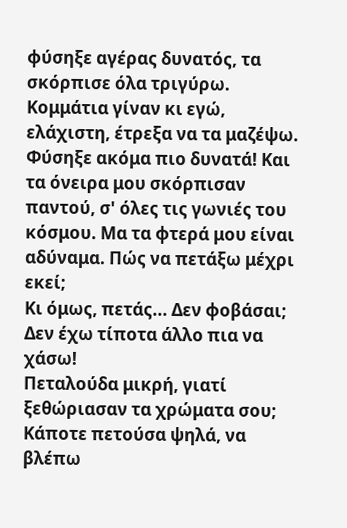φύσηξε αγέρας δυνατός, τα σκόρπισε όλα τριγύρω. Κομμάτια γίναν κι εγώ, ελάχιστη, έτρεξα να τα μαζέψω. Φύσηξε ακόμα πιο δυνατά! Και τα όνειρα μου σκόρπισαν παντού, σ' όλες τις γωνιές του κόσμου. Μα τα φτερά μου είναι αδύναμα. Πώς να πετάξω μέχρι εκεί;
Κι όμως, πετάς... Δεν φοβάσαι;
Δεν έχω τίποτα άλλο πια να χάσω!
Πεταλούδα μικρή, γιατί ξεθώριασαν τα χρώματα σου;
Κάποτε πετούσα ψηλά, να βλέπω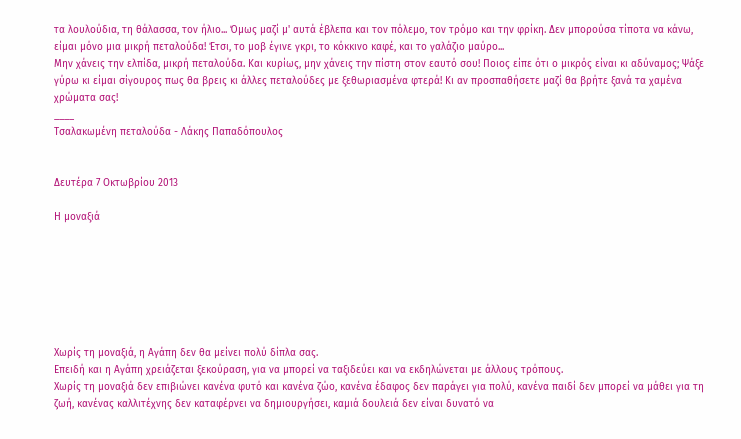τα λουλούδια, τη θάλασσα, τον ήλιο... Όμως μαζί μ' αυτά έβλεπα και τον πόλεμο, τον τρόμο και την φρίκη. Δεν μπορούσα τίποτα να κάνω, είμαι μόνο μια μικρή πεταλούδα! Έτσι, το μοβ έγινε γκρι, το κόκκινο καφέ, και το γαλάζιο μαύρο...
Μην χάνεις την ελπίδα, μικρή πεταλούδα. Και κυρίως, μην χάνεις την πίστη στον εαυτό σου! Ποιος είπε ότι ο μικρός είναι κι αδύναμος; Ψάξε γύρω κι είμαι σίγουρος πως θα βρεις κι άλλες πεταλούδες με ξεθωριασμένα φτερά! Κι αν προσπαθήσετε μαζί θα βρήτε ξανά τα χαμένα χρώματα σας!
____
Τσαλακωμένη πεταλούδα - Λάκης Παπαδόπουλος


Δευτέρα 7 Οκτωβρίου 2013

Η μοναξιά







Χωρίς τη μοναξιά, η Αγάπη δεν θα μείνει πολύ δίπλα σας.
Επειδή και η Αγάπη χρειάζεται ξεκούραση, για να μπορεί να ταξιδεύει και να εκδηλώνεται με άλλους τρόπους.
Χωρίς τη μοναξιά δεν επιβιώνει κανένα φυτό και κανένα ζώο, κανένα έδαφος δεν παράγει για πολύ, κανένα παιδί δεν μπορεί να μάθει για τη ζωή, κανένας καλλιτέχνης δεν καταφέρνει να δημιουργήσει, καμιά δουλειά δεν είναι δυνατό να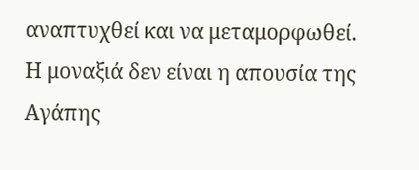αναπτυχθεί και να μεταμορφωθεί.
Η μοναξιά δεν είναι η απουσία της Αγάπης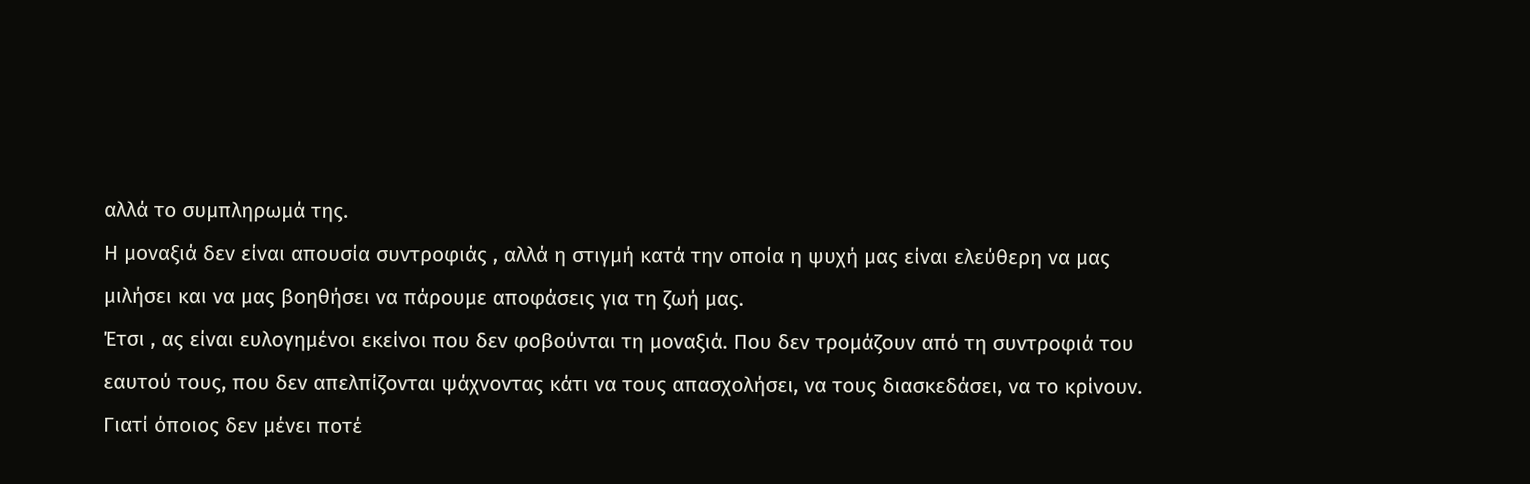αλλά το συμπληρωμά της.
Η μοναξιά δεν είναι απουσία συντροφιάς , αλλά η στιγμή κατά την οποία η ψυχή μας είναι ελεύθερη να μας μιλήσει και να μας βοηθήσει να πάρουμε αποφάσεις για τη ζωή μας.
Έτσι , ας είναι ευλογημένοι εκείνοι που δεν φοβούνται τη μοναξιά. Που δεν τρομάζουν από τη συντροφιά του εαυτού τους, που δεν απελπίζονται ψάχνοντας κάτι να τους απασχολήσει, να τους διασκεδάσει, να το κρίνουν.
Γιατί όποιος δεν μένει ποτέ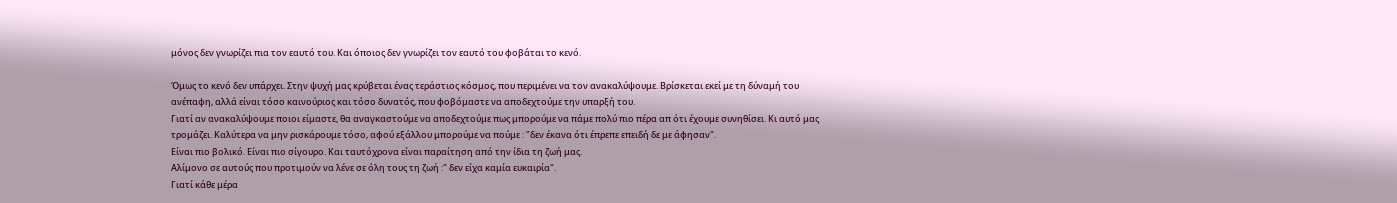μόνος δεν γνωρίζει πια τον εαυτό του. Και όποιος δεν γνωρίζει τον εαυτό του φοβάται το κενό.

Όμως το κενό δεν υπάρχει. Στην ψυχή μας κρύβεται ένας τεράστιος κόσμος, που περιμένει να τον ανακαλύψουμε. Βρίσκεται εκεί με τη δύναμή του ανέπαφη, αλλά είναι τόσο καινούριος και τόσο δυνατός, που φοβόμαστε να αποδεχτούμε την υπαρξή του.
Γιατί αν ανακαλύψουμε ποιοι είμαστε, θα αναγκαστούμε να αποδεχτούμε πως μπορούμε να πάμε πολύ πιο πέρα απ ότι έχουμε συνηθίσει. Κι αυτό μας τρομάζει. Καλύτερα να μην ρισκάρουμε τόσο, αφού εξάλλου μπορούμε να πούμε : "δεν έκανα ότι έπρεπε επειδή δε με άφησαν".
Είναι πιο βολικό. Είναι πιο σίγουρο. Και ταυτόχρονα είναι παραίτηση από την ίδια τη ζωή μας.
Αλίμονο σε αυτούς που προτιμούν να λένε σε όλη τους τη ζωή :" δεν είχα καμία ευκαιρία".
Γιατί κάθε μέρα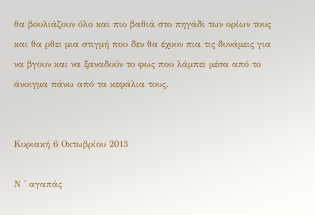θα βουλιάζουν όλο και πιο βαθιά στο πηγάδι των ορίων τους και θα ρθει μια στιγμή που δεν θα έχουν πια τις δυνάμεις για να βγουν και να ξαναδούν το φως που λάμπει μέσα από το άνοιγμα πάνω από τα κεφάλια τους.


Κυριακή 6 Οκτωβρίου 2013

Ν ' αγαπάς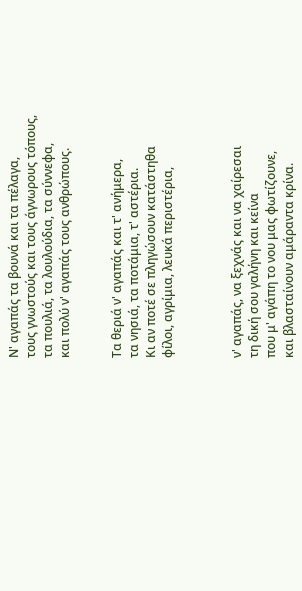Ν' αγαπάς τα βουνά και τα πέλαγα,
τους γνωστούς και τους άγνωρους τόπους,
τα πουλιά, τα λουλούδια, τα σύννεφα,
και πολύ ν' αγαπάς τους ανθρώπους.


Τα θεριά ν' αγαπάς και τ' ανήμερα,
τα νησιά, τα ποτάμια, τ' αστέρια.
Κι αν ποτέ σε πληγώσουν κατάστηθα
φίλοι, αγρίμια, λευκά περιστέρια,



ν' αγαπάς, να ξεχνάς και να χαίρεσαι
τη δική σου γαλήνη και κείνα
που μ' αγάπη το νου μας φωτίζουνε,
και βλασταίνουν αμάραντα κρίνα.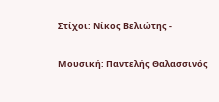Στίχοι: Νίκος Βελιώτης -

Μουσική: Παντελής Θαλασσινός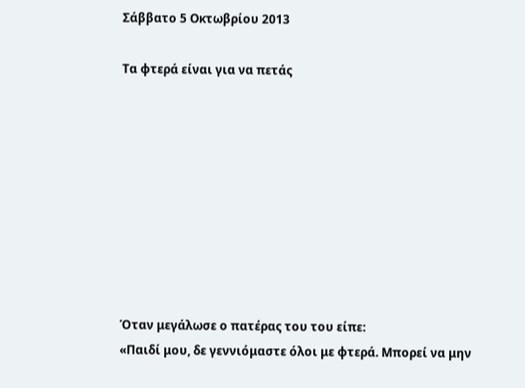Σάββατο 5 Οκτωβρίου 2013

Τα φτερά είναι για να πετάς









Όταν μεγάλωσε ο πατέρας του του είπε:
«Παιδί μου, δε γεννιόμαστε όλοι με φτερά. Μπορεί να μην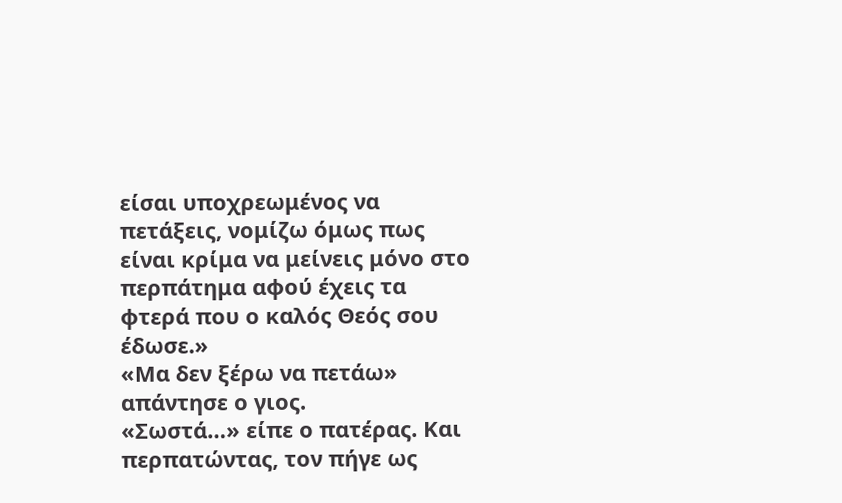είσαι υποχρεωμένος να πετάξεις, νομίζω όμως πως είναι κρίμα να μείνεις μόνο στο περπάτημα αφού έχεις τα φτερά που ο καλός Θεός σου έδωσε.»
«Μα δεν ξέρω να πετάω» απάντησε ο γιος.
«Σωστά…» είπε ο πατέρας. Και περπατώντας, τον πήγε ως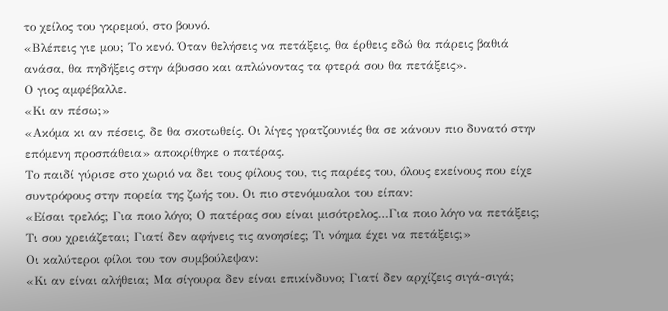το χείλος του γκρεμού, στο βουνό.
«Βλέπεις γιε μου; Το κενό. Όταν θελήσεις να πετάξεις, θα έρθεις εδώ θα πάρεις βαθιά ανάσα, θα πηδήξεις στην άβυσσο και απλώνοντας τα φτερά σου θα πετάξεις».
Ο γιος αμφέβαλλε.
«Κι αν πέσω;»
«Ακόμα κι αν πέσεις, δε θα σκοτωθείς. Οι λίγες γρατζουνιές θα σε κάνουν πιο δυνατό στην επόμενη προσπάθεια» αποκρίθηκε ο πατέρας.
Το παιδί γύρισε στο χωριό να δει τους φίλους του, τις παρέες του, όλους εκείνους που είχε συντρόφους στην πορεία της ζωής του. Οι πιο στενόμυαλοι του είπαν:
«Είσαι τρελός; Για ποιο λόγο; Ο πατέρας σου είναι μισότρελος…Για ποιο λόγο να πετάξεις; Τι σου χρειάζεται; Γιατί δεν αφήνεις τις ανοησίες; Τι νόημα έχει να πετάξεις;»
Οι καλύτεροι φίλοι του τον συμβούλεψαν:
«Κι αν είναι αλήθεια; Μα σίγουρα δεν είναι επικίνδυνο; Γιατί δεν αρχίζεις σιγά-σιγά;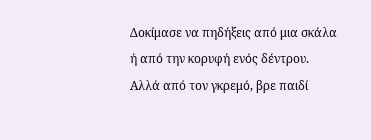Δοκίμασε να πηδήξεις από μια σκάλα ή από την κορυφή ενός δέντρου. Αλλά από τον γκρεμό, βρε παιδί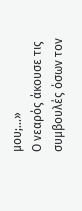μου;…»
Ο νεαρός άκουσε τις συμβουλές όσων τον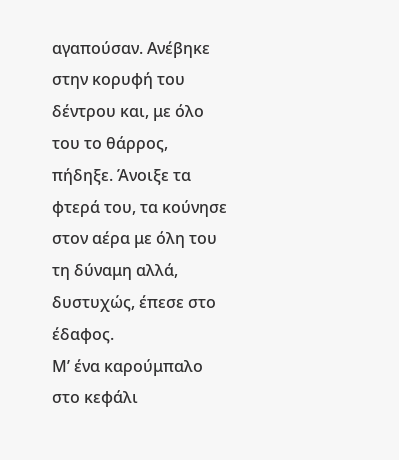αγαπούσαν. Ανέβηκε στην κορυφή του δέντρου και, με όλο του το θάρρος, πήδηξε. Άνοιξε τα φτερά του, τα κούνησε στον αέρα με όλη του τη δύναμη αλλά, δυστυχώς, έπεσε στο έδαφος.
Μ’ ένα καρούμπαλο στο κεφάλι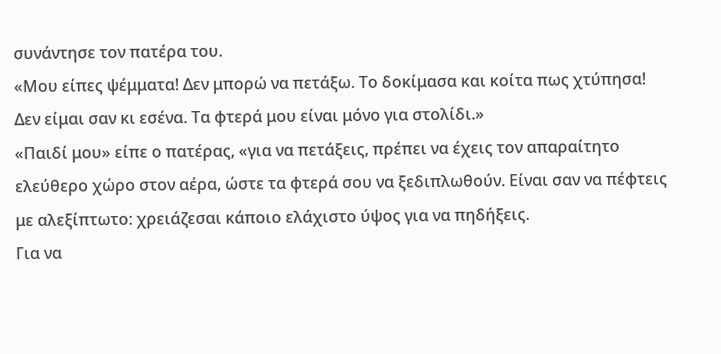συνάντησε τον πατέρα του.
«Μου είπες ψέμματα! Δεν μπορώ να πετάξω. Το δοκίμασα και κοίτα πως χτύπησα! Δεν είμαι σαν κι εσένα. Τα φτερά μου είναι μόνο για στολίδι.»
«Παιδί μου» είπε ο πατέρας, «για να πετάξεις, πρέπει να έχεις τον απαραίτητο ελεύθερο χώρο στον αέρα, ώστε τα φτερά σου να ξεδιπλωθούν. Είναι σαν να πέφτεις με αλεξίπτωτο: χρειάζεσαι κάποιο ελάχιστο ύψος για να πηδήξεις.
Για να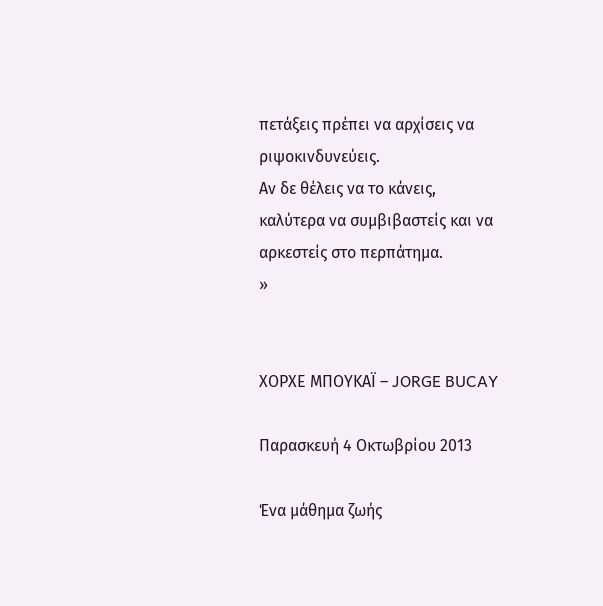πετάξεις πρέπει να αρχίσεις να ριψοκινδυνεύεις.
Αν δε θέλεις να το κάνεις, καλύτερα να συμβιβαστείς και να αρκεστείς στο περπάτημα.
»


ΧΟΡΧΕ ΜΠΟΥΚΑΪ – JORGE BUCAY

Παρασκευή 4 Οκτωβρίου 2013

Ένα μάθημα ζωής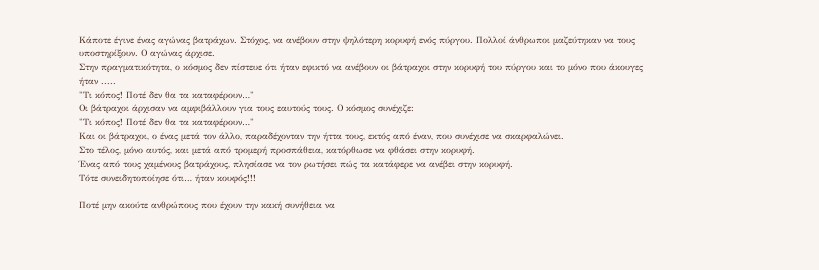Κάποτε έγινε ένας αγώνας βατράχων. Στόχος, να ανέβουν στην ψηλότερη κορυφή ενός πύργου. Πολλοί άνθρωποι μαζεύτηκαν να τους υποστηρίξουν. Ο αγώνας άρχισε.
Στην πραγματικότητα, ο κόσμος δεν πίστευε ότι ήταν εφικτό να ανέβουν οι βάτραχοι στην κορυφή του πύργου και το μόνο που άκουγες ήταν .....
"Τι κόπος! Ποτέ δεν θα τα καταφέρουν…"
Οι βάτραχοι άρχισαν να αμφιβάλλουν για τους εαυτούς τους. Ο κόσμος συνέχιζε:
"Τι κόπος! Ποτέ δεν θα τα καταφέρουν…"
Και οι βάτραχοι, ο ένας μετά τον άλλο, παραδέχονταν την ήττα τους, εκτός από έναν, που συνέχισε να σκαρφαλώνει.
Στο τέλος, μόνο αυτός, και μετά από τρομερή προσπάθεια, κατόρθωσε να φθάσει στην κορυφή.
Ένας από τους χαμένους βατράχους, πλησίασε να τον ρωτήσει πώς τα κατάφερε να ανέβει στην κορυφή.
Τότε συνειδητοποίησε ότι… ήταν κουφός!!!

Ποτέ μην ακούτε ανθρώπους που έχουν την κακή συνήθεια να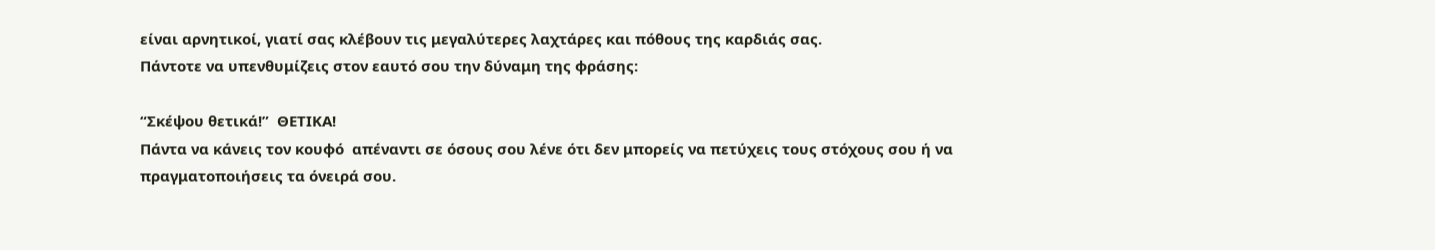είναι αρνητικοί, γιατί σας κλέβουν τις μεγαλύτερες λαχτάρες και πόθους της καρδιάς σας.
Πάντοτε να υπενθυμίζεις στον εαυτό σου την δύναμη της φράσης:

“Σκέψου θετικά!”  ΘΕΤΙΚΑ!
Πάντα να κάνεις τον κουφό  απέναντι σε όσους σου λένε ότι δεν μπορείς να πετύχεις τους στόχους σου ή να πραγματοποιήσεις τα όνειρά σου.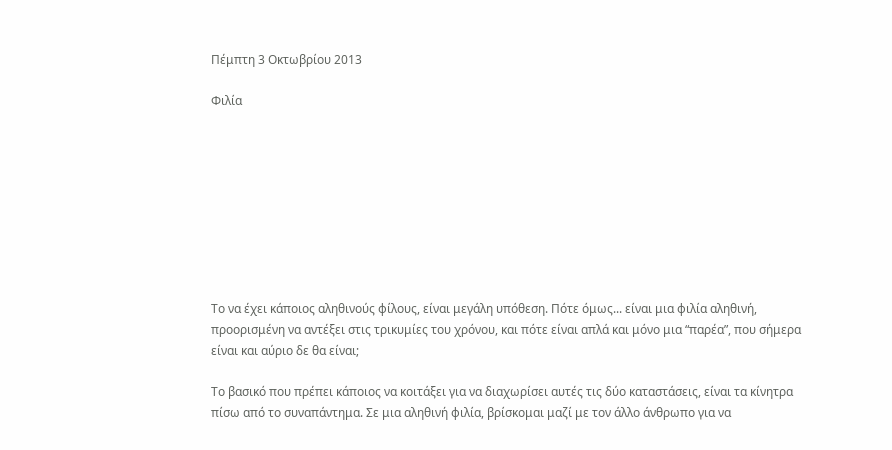Πέμπτη 3 Οκτωβρίου 2013

Φιλία









Το να έχει κάποιος αληθινούς φίλους, είναι μεγάλη υπόθεση. Πότε όμως... είναι μια φιλία αληθινή, προορισμένη να αντέξει στις τρικυμίες του χρόνου, και πότε είναι απλά και μόνο μια “παρέα”, που σήμερα είναι και αύριο δε θα είναι;

Το βασικό που πρέπει κάποιος να κοιτάξει για να διαχωρίσει αυτές τις δύο καταστάσεις, είναι τα κίνητρα πίσω από το συναπάντημα. Σε μια αληθινή φιλία, βρίσκομαι μαζί με τον άλλο άνθρωπο για να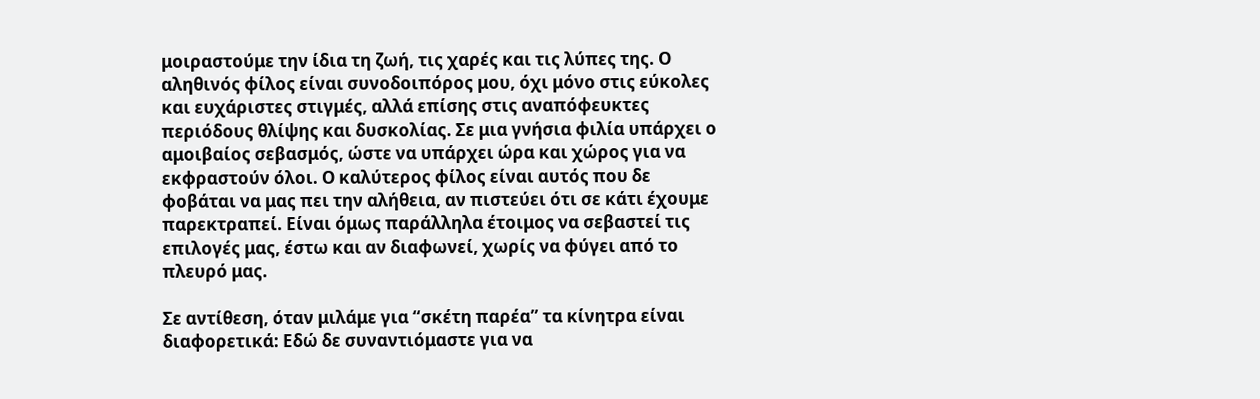μοιραστούμε την ίδια τη ζωή, τις χαρές και τις λύπες της. Ο αληθινός φίλος είναι συνοδοιπόρος μου, όχι μόνο στις εύκολες και ευχάριστες στιγμές, αλλά επίσης στις αναπόφευκτες περιόδους θλίψης και δυσκολίας. Σε μια γνήσια φιλία υπάρχει ο αμοιβαίος σεβασμός, ώστε να υπάρχει ώρα και χώρος για να εκφραστούν όλοι. Ο καλύτερος φίλος είναι αυτός που δε φοβάται να μας πει την αλήθεια, αν πιστεύει ότι σε κάτι έχουμε παρεκτραπεί. Είναι όμως παράλληλα έτοιμος να σεβαστεί τις επιλογές μας, έστω και αν διαφωνεί, χωρίς να φύγει από το πλευρό μας.

Σε αντίθεση, όταν μιλάμε για “σκέτη παρέα” τα κίνητρα είναι διαφορετικά: Εδώ δε συναντιόμαστε για να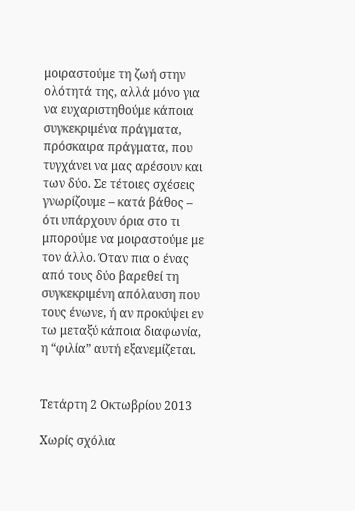μοιραστούμε τη ζωή στην ολότητά της, αλλά μόνο για να ευχαριστηθούμε κάποια συγκεκριμένα πράγματα, πρόσκαιρα πράγματα, που τυγχάνει να μας αρέσουν και των δύο. Σε τέτοιες σχέσεις γνωρίζουμε – κατά βάθος – ότι υπάρχουν όρια στο τι μπορούμε να μοιραστούμε με τον άλλο. Όταν πια ο ένας από τους δύο βαρεθεί τη συγκεκριμένη απόλαυση που τους ένωνε, ή αν προκύψει εν τω μεταξύ κάποια διαφωνία, η “φιλία” αυτή εξανεμίζεται.


Τετάρτη 2 Οκτωβρίου 2013

Χωρίς σχόλια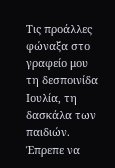Tις προάλλες φώναξα στο γραφείο μου τη δεσποινίδα Ιουλία, τη δασκάλα των παιδιών. Έπρεπε να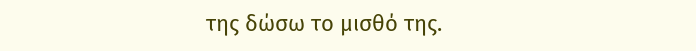της δώσω το μισθό της.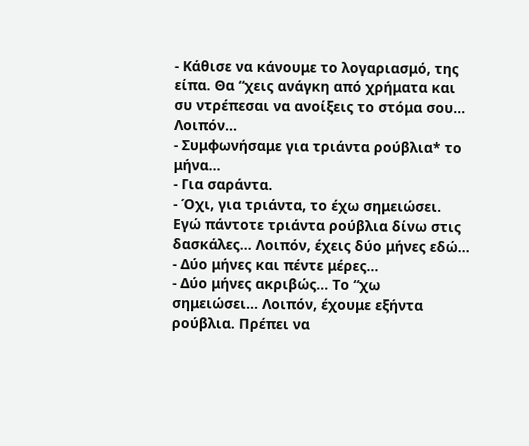- Κάθισε να κάνουμε το λογαριασμό, της είπα. Θα “χεις ανάγκη από χρήματα και συ ντρέπεσαι να ανοίξεις το στόμα σου… Λοιπόν…
- Συμφωνήσαμε για τριάντα ρούβλια* το μήνα…
- Για σαράντα.
- Όχι, για τριάντα, το έχω σημειώσει. Εγώ πάντοτε τριάντα ρούβλια δίνω στις δασκάλες… Λοιπόν, έχεις δύο μήνες εδώ…
- Δύο μήνες και πέντε μέρες…
- Δύο μήνες ακριβώς… Το “χω σημειώσει… Λοιπόν, έχουμε εξήντα ρούβλια. Πρέπει να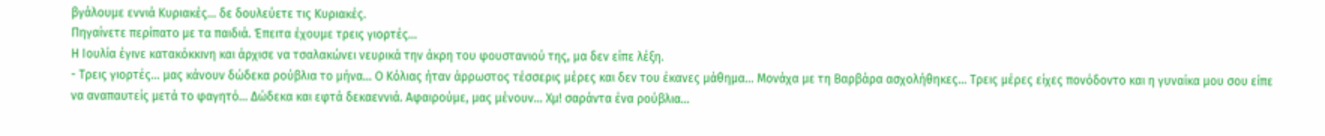βγάλουμε εννιά Κυριακές… δε δουλεύετε τις Κυριακές.
Πηγαίνετε περίπατο με τα παιδιά. Έπειτα έχουμε τρεις γιορτές…
Η Ιουλία έγινε κατακόκκινη και άρχισε να τσαλακώνει νευρικά την άκρη του φουστανιού της, μα δεν είπε λέξη.
- Τρεις γιορτές… μας κάνουν δώδεκα ρούβλια το μήνα… Ο Κόλιας ήταν άρρωστος τέσσερις μέρες και δεν του έκανες μάθημα… Μονάχα με τη Βαρβάρα ασχολήθηκες… Τρεις μέρες είχες πονόδοντο και η γυναίκα μου σου είπε να αναπαυτείς μετά το φαγητό… Δώδεκα και εφτά δεκαεννιά. Αφαιρούμε, μας μένουν… Χμ! σαράντα ένα ρούβλια…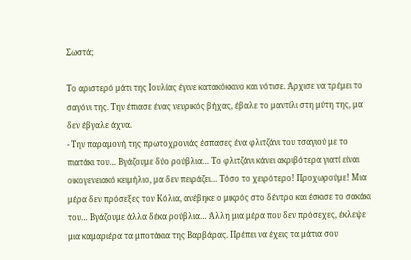Σωστά;

Το αριστερό μάτι της Ιουλίας έγινε κατακόκκινο και νότισε. Άρχισε να τρέμει το σαγόνι της. Την έπιασε ένας νευρικός βήχας, έβαλε το μαντίλι στη μύτη της, μα δεν έβγαλε άχνα.
- Την παραμονή της πρωτοχρονιάς έσπασες ένα φλιτζάνι του τσαγιού με το πιατάκι του… Βγάζουμε δύο ρούβλια… Το φλιτζάνι κάνει ακριβότερα γιατί είναι οικογενειακό κειμήλιο, μα δεν πειράζει… Τόσο το χειρότερο! Προχωρούμε! Μια μέρα δεν πρόσεξες τον Κόλια, ανέβηκε ο μικρός στο δέντρο και έσκισε το σακάκι του… Βγάζουμε άλλα δέκα ρούβλια… Άλλη μια μέρα που δεν πρόσεχες, έκλεψε μια καμαριέρα τα μποτάκια της Βαρβάρας. Πρέπει να έχεις τα μάτια σου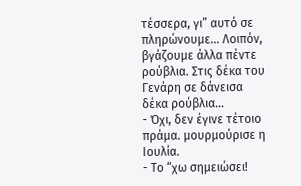τέσσερα, γι” αυτό σε πληρώνουμε… Λοιπόν, βγάζουμε άλλα πέντε ρούβλια. Στις δέκα του Γενάρη σε δάνεισα δέκα ρούβλια…
- Όχι, δεν έγινε τέτοιο πράμα. μουρμούρισε η Ιουλία.
- Το “χω σημειώσει!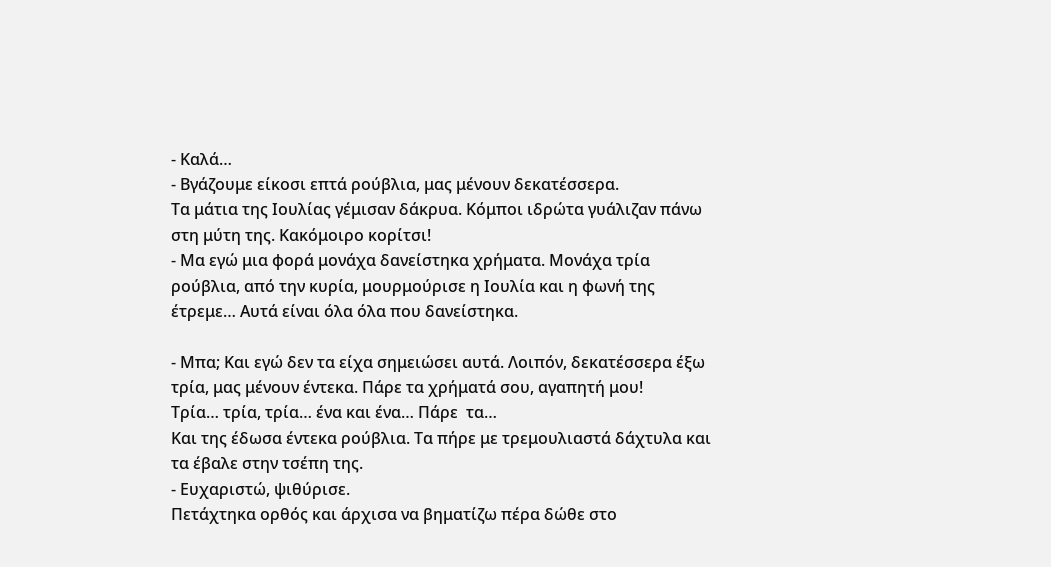- Καλά…
- Βγάζουμε είκοσι επτά ρούβλια, μας μένουν δεκατέσσερα.
Τα μάτια της Ιουλίας γέμισαν δάκρυα. Κόμποι ιδρώτα γυάλιζαν πάνω στη μύτη της. Κακόμοιρο κορίτσι!
- Μα εγώ μια φορά μονάχα δανείστηκα χρήματα. Μονάχα τρία ρούβλια, από την κυρία, μουρμούρισε η Ιουλία και η φωνή της έτρεμε… Αυτά είναι όλα όλα που δανείστηκα.

- Μπα; Και εγώ δεν τα είχα σημειώσει αυτά. Λοιπόν, δεκατέσσερα έξω τρία, μας μένουν έντεκα. Πάρε τα χρήματά σου, αγαπητή μου!
Τρία… τρία, τρία… ένα και ένα… Πάρε  τα…
Και της έδωσα έντεκα ρούβλια. Τα πήρε με τρεμουλιαστά δάχτυλα και τα έβαλε στην τσέπη της.
- Ευχαριστώ, ψιθύρισε.
Πετάχτηκα ορθός και άρχισα να βηματίζω πέρα δώθε στο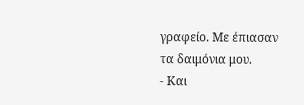γραφείο. Με έπιασαν τα δαιμόνια μου.
- Και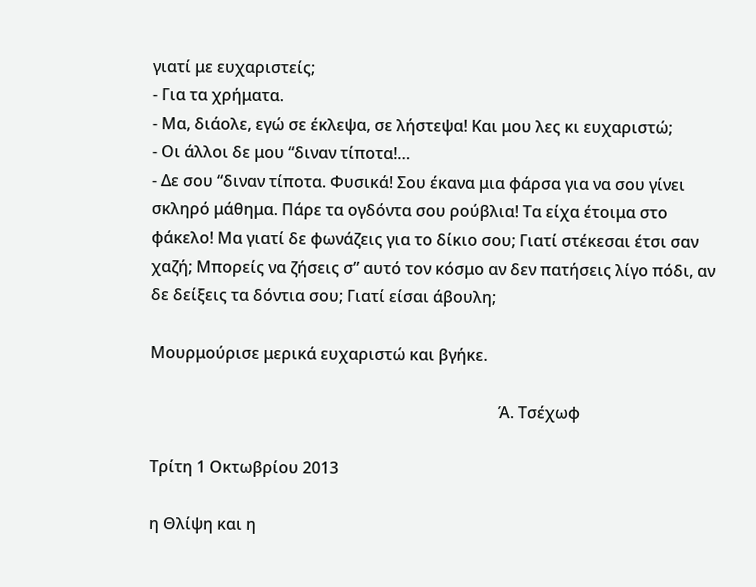γιατί με ευχαριστείς;
- Για τα χρήματα.
- Μα, διάολε, εγώ σε έκλεψα, σε λήστεψα! Και μου λες κι ευχαριστώ;
- Οι άλλοι δε μου “διναν τίποτα!…
- Δε σου “διναν τίποτα. Φυσικά! Σου έκανα μια φάρσα για να σου γίνει σκληρό μάθημα. Πάρε τα ογδόντα σου ρούβλια! Τα είχα έτοιμα στο φάκελο! Μα γιατί δε φωνάζεις για το δίκιο σου; Γιατί στέκεσαι έτσι σαν χαζή; Μπορείς να ζήσεις σ” αυτό τον κόσμο αν δεν πατήσεις λίγο πόδι, αν δε δείξεις τα δόντια σου; Γιατί είσαι άβουλη;

Μουρμούρισε μερικά ευχαριστώ και βγήκε.

                                                                                       Ά. Τσέχωφ

Τρίτη 1 Οκτωβρίου 2013

η Θλίψη και η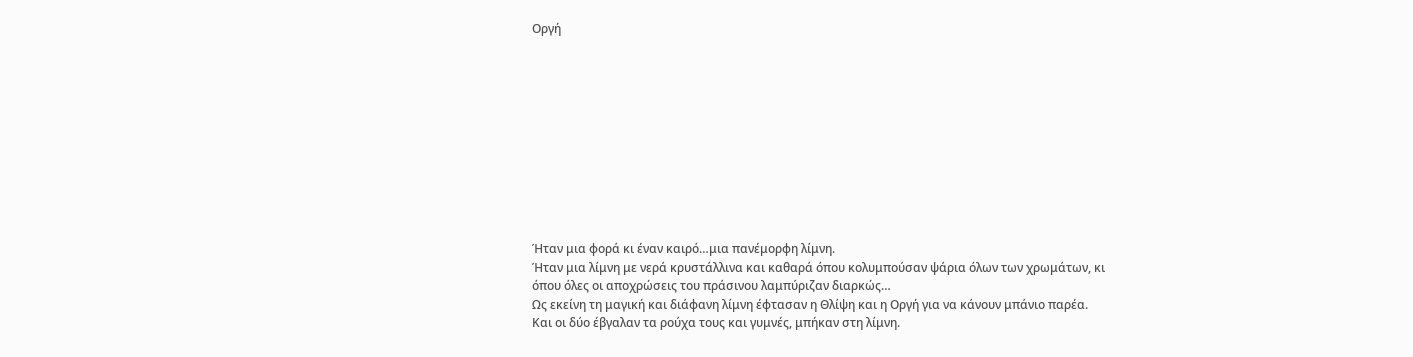Οργή











Ήταν μια φορά κι έναν καιρό…μια πανέμορφη λίμνη.
Ήταν μια λίμνη με νερά κρυστάλλινα και καθαρά όπου κολυμπούσαν ψάρια όλων των χρωμάτων, κι όπου όλες οι αποχρώσεις του πράσινου λαμπύριζαν διαρκώς…
Ως εκείνη τη μαγική και διάφανη λίμνη έφτασαν η Θλίψη και η Οργή για να κάνουν μπάνιο παρέα.
Και οι δύο έβγαλαν τα ρούχα τους και γυμνές, μπήκαν στη λίμνη.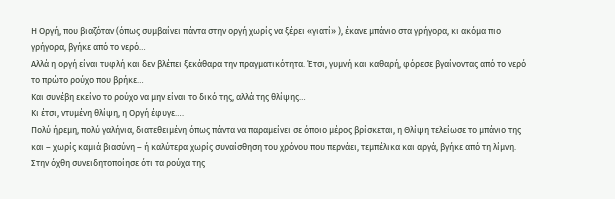Η Οργή, που βιαζόταν (όπως συμβαίνει πάντα στην οργή χωρίς να ξέρει «γιατί» ), έκανε μπάνιο στα γρήγορα, κι ακόμα πιο γρήγορα, βγήκε από το νερό…
Αλλά η οργή είναι τυφλή και δεν βλέπει ξεκάθαρα την πραγματικότητα. Έτσι, γυμνή και καθαρή, φόρεσε βγαίνοντας από το νερό το πρώτο ρούχο που βρήκε…
Και συνέβη εκείνο το ρούχο να μην είναι το δικό της, αλλά της θλίψης…
Κι έτσι, ντυμένη θλίψη, η Οργή έφυγε….
Πολύ ήρεμη, πολύ γαλήνια, διατεθειμένη όπως πάντα να παραμείνει σε όποιο μέρος βρίσκεται, η Θλίψη τελείωσε το μπάνιο της και – χωρίς καμιά βιασύνη – ή καλύτερα χωρίς συναίσθηση του χρόνου που περνάει, τεμπέλικα και αργά, βγήκε από τη λίμνη.
Στην όχθη συνειδητοποίησε ότι τα ρούχα της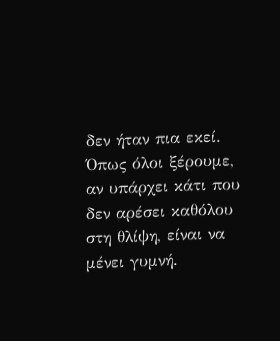δεν ήταν πια εκεί.
Όπως όλοι ξέρουμε, αν υπάρχει κάτι που δεν αρέσει καθόλου στη θλίψη, είναι να μένει γυμνή.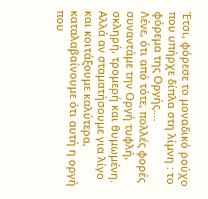Έτσι, φόρεσε το μοναδικό ρούχο που υπήρχε δίπλα στη λίμνη : το φόρεμα της Οργής….
Λένε, ότι από τότε, πολλές φορές συναντάμε την Οργή τυφλή, σκληρή, τρομερή και θυμωμένη. Αλλά αν σταματήσουμε για λίγο και κοιτάξουμε καλύτερα, καταλαβαίνουμε ότι αυτή η οργή που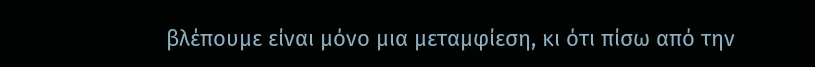βλέπουμε είναι μόνο μια μεταμφίεση, κι ότι πίσω από την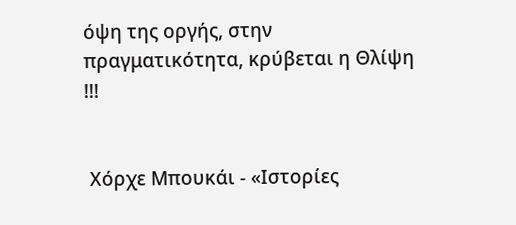όψη της οργής, στην πραγματικότητα, κρύβεται η Θλίψη !!!


 Χόρχε Μπουκάι - «Ιστορίες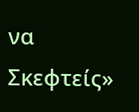να Σκεφτείς»